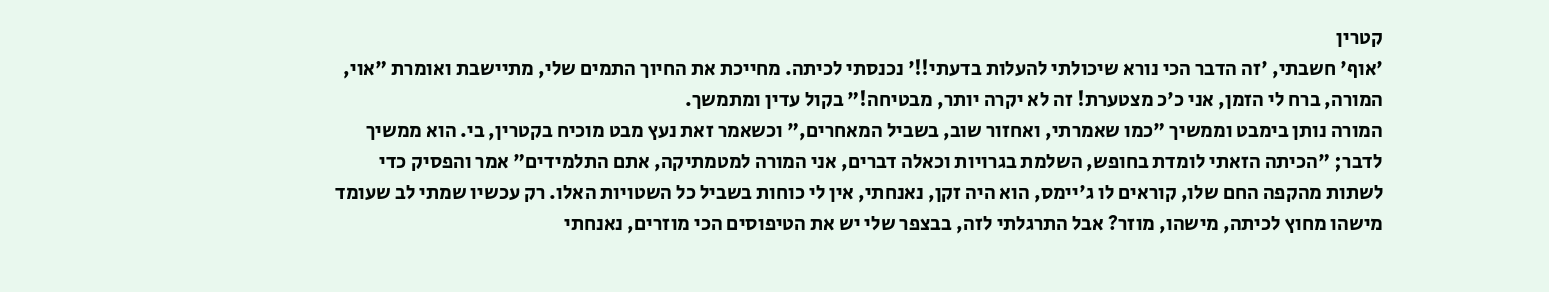קטרין
'אוף' חשבתי, 'זה הדבר הכי נורא שיכולתי להעלות בדעתי!!' נכנסתי לכיתה. מחייכת את החיוך התמים שלי, מתיישבת ואומרת "אוי, המורה, ברח לי הזמן, אני כ'כ מצטערת! זה לא יקרה יותר, מבטיחה!" בקול עדין ומתמשך.
המורה נותן בימבט וממשיך "כמו שאמרתי, ואחזור שוב, בשביל המאחרים," וכשאמר זאת נעץ מבט מוכיח בקטרין, בי. הוא ממשיך לדבר; "הכיתה הזאתי לומדת בחופש, השלמת בגרויות וכאלה דברים, אני המורה למטמתיקה, אתם התלמידים" אמר והפסיק כדי לשתות מהקפה החם שלו, קוראים לו ג'יימס, הוא היה זקן, נאנחתי, אין לי כוחות בשביל כל השטויות האלו. רק עכשיו שמתי לב שעומד מישהו מחוץ לכיתה, מישהו, מוזר? אבל התרגלתי לזה, בבצפר שלי יש את הטיפוסים הכי מוזרים, נאנחתי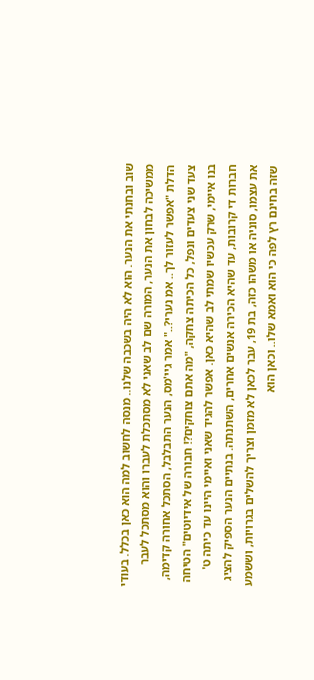שוב ובחנתי את הנער. הוא לא היה בשכבה שלנו.. מנסה לחשוב למה הוא כאן בכלל. בעודי ממשיכה לבחון את הנער, המורה שם לב שאני לא מסתכלת לעברו והוא מסתכל לעבר הדלת "אפשר לעזור לך.. אמ נערי?.." אמר גיי'מס, הנער התבלבל, הסתכל אחורה קדימה, צעד שני צעדים ונפל, כל הכיתה צחקה, "מה אתם צוחקים?! חבורה של אידיוטים" הטיחה בנו איימי, שרק עכשיו שמתי לב שהיא כאן. אפשר להגיד שאני ואיימי היינו עד כיתה ט' חברות די קרובות, עד שהיא הכירה אנשים אחרים, השתנתה. בנתיים הנער הספיק להציג את עצמו, סוניה או משהו כזה, בת 19, עבר לכאן לא מזמן וצריך להשלים בגרויות, וששמע שזה בחינם רץ לפה כי הוא ואמא שלו.. וכאן הוא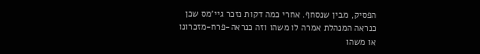הפסיק, מבין שנסחף. אחרי כמה דקות נזכר גיי'מס שכן כנראה המנהלת אמרה לו משהו וזה כנראה-פרח-מזכרונו או משהו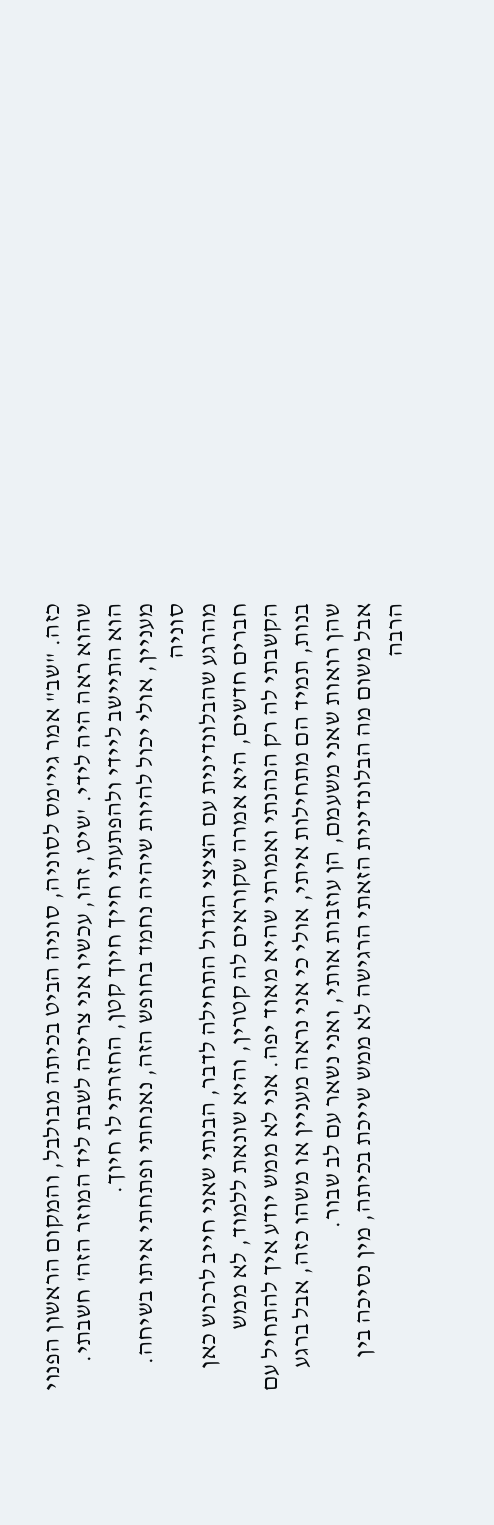כזה. "שב" אמר גיי'מס לסוניה, סוניה הביט בכיתה מבולבל, והמקום הראשון הפנוי שהוא ראה היה לידי. 'שיט, זהו, עכשיו אני צריכה לשבת ליד המוזר הזה' חשבתי. הוא התיישב ליידי ולהפתעתי חייך חיוך קטן, החזרתי לו חיוך.
מעניין, אולי יכול להיות שיהיה נחמד בחופש הזה, נאנחתי ופתחתי איתו בשיחה.
סוניה
מהרגע שהבלונדינית עם הציצי הגדול התחילה לדבר, הבנתי שאני חייב לרכוש כאן חברים חדשים, היא אמרה שקוראים לה קטרין, והיא שונאת ללמוד, לא ממש הקשבתי לה רק הנהנתי ואמרתי שהיא מאוד יפה. אני לא ממש יודע איך להתחיל עם בנות, תמיד הם מתחילות איתי, אולי כי אני נראה מעניין או משהו כזה, אבל ברגע שהן רואות שאני משעמם, הן עוזבות אותי, ואני נשאר עם לב שבור.
אבל משום מה הבלונדינית הזאתי הרגישה לא ממש שייכת בכיתה, מין נסיכה בין הרבה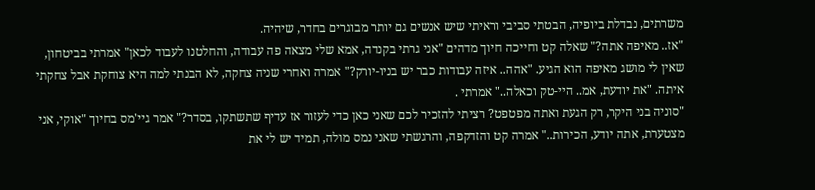משרתים, נבדלת ביופיה, הבטתי סביבי וראיתי שיש אנשים גם יותר מבוגרים בחדר, שיהיה.
"אז.. מאיפה אתה?" שאלה קט וחייכה חיוך מדהים "אני גרתי בקנדה, אמא שלי מצאה פה עבודה, והחלטנו לעבוד לכאן" אמרתי בביטחון, שאין לי מושג מאיפה הוא הגיע. "אהה.. איזה עבודות כבר יש בניו-יורק?" אמרה ואחרי שניה צחקה, לא הבנתי למה היא צוחקת אבל צחקתי איתה. "את יודעת, אמ.. היי-טק וכאלה.." אמרתי .
"סוניה בני היקר, רק הגעת ואתה מפטפט? רציתי להזכיר לכם שאני כאן כדי לעזור אז עדיף שתשתקו, בסדר?" אמר גיי'מס בחיוך "אוקי, אני מצטערת, אתה יודע, הכירות.." אמרה קט והזדקפה, והרגשתי שאני נמס מולה, תמיד יש לי את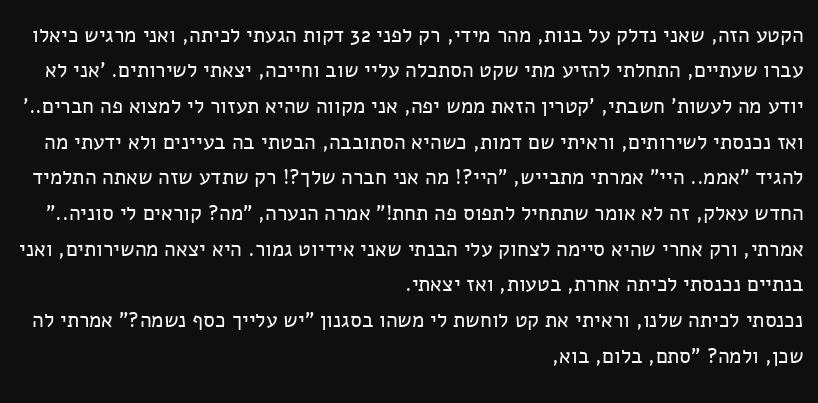הקטע הזה, שאני נדלק על בנות, מהר מידי, רק לפני 32 דקות הגעתי לכיתה, ואני מרגיש כיאלו עברו שעתיים, התחלתי להזיע מתי שקט הסתכלה עליי שוב וחייכה, יצאתי לשירותים. 'אני לא יודע מה לעשות' חשבתי, 'קטרין הזאת ממש יפה, אני מקווה שהיא תעזור לי למצוא פה חברים..' ואז נכנסתי לשירותים, וראיתי שם דמות, כשהיא הסתובבה, הבטתי בה בעיינים ולא ידעתי מה להגיד "אממ.. היי" אמרתי מתבייש, "היי?! מה אני חברה שלך?! רק שתדע שזה שאתה התלמיד החדש עאלק, זה לא אומר שתתחיל לתפוס פה תחת!" אמרה הנערה, "מה? קוראים לי סוניה.." אמרתי, ורק אחרי שהיא סיימה לצחוק עלי הבנתי שאני אידיוט גמור. היא יצאה מהשירותים, ואני בנתיים נכנסתי לכיתה אחרת, בטעות, ואז יצאתי.
נכנסתי לכיתה שלנו, וראיתי את קט לוחשת לי משהו בסגנון "יש עלייך כסף נשמה?" אמרתי לה שכן, ולמה? "סתם, בלום, בוא,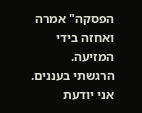הפסקה" אמרה ואחזה בידי המזיעה.
הרגשתי בעננים.
אני יודעת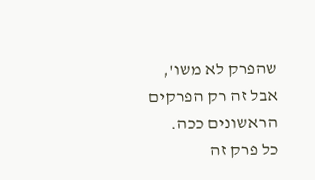שהפרק לא משו',
אבל זה רק הפרקים הראשונים ככה.
כל פרק זה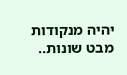יהיה מנקודות מבט שונות..